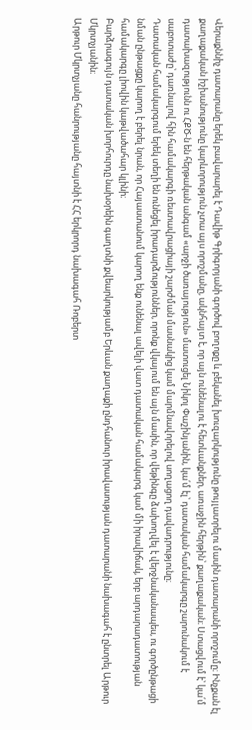Վերաքննիչ դատարանը երեկ բավարարել է Դավիթ Գրիգորյանի գործով բողոքը և բեկանել խուզարկությունը թույլատրելու մասին դատարանի որոշումը։ Ինչքան էլ քաղաքական իշխանությունը կարևորություն չտա այս որոշմանը, ակնհայտ է, որ այն ունենալու է հետևանքներ, առաջին հերթին՝ քաղաքական։ Ստացվում է՝ կա՛մ դատախազությունն ու ՀՔԾ-ն են հերթական անգամ «արջի ծառայություն» մատուցել Նիկոլ Փաշինյանին, կա՛մ էլ՝ դատական համակարգը շարունակում է սաբոտաժը՝ դառնալով հին համակարգի ռեստավրացիայի շարժման մասնակից կամ մարմնավորելով սողացող դավադրությունը։
Դատական համակարգում երեկ տեղի են ունեցել իրադարձություններ, որոնք վկայում են այն մասին, որ վեթինգը ձախողվել է վերջնականապես, ու գործընթացի նման ընթացքը կարող է բերել նրան, որ Հայաստանում կարող ենք ունենալ ավելի վատ դատական համակարգ կամ մի իրավիճակ, երբ արդարադատության համակարգը լիովին կաթվածահար կլինի։
Բարձրագույն դատական խորհուրդը նախօրեին գաղտնի քվեարկությամբ Երևան քաղաքի ընդհանուր իրավասության դատարանի նախագահ է ընտրել Արթուր Մկրտչյանին։
Արթուր Մկրտչյանը հանրությանը հայտնի է ՀՀ երկրորդ նախագահ Ռոբերտ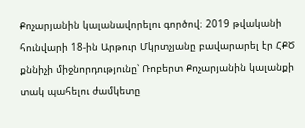Քոչարյանին կալանավորելու գործով։ 2019 թվականի հունվարի 18-ին Արթուր Մկրտչյանը բավարարել էր ՀՔԾ քննիչի միջնորդությունը՝ Ռոբերտ Քոչարյանին կալանքի տակ պահելու ժամկետը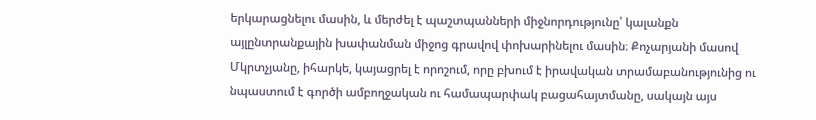երկարացնելու մասին, և մերժել է պաշտպանների միջնորդությունը՝ կալանքն այլընտրանքային խափանման միջոց գրավով փոխարինելու մասին։ Քոչարյանի մասով Մկրտչյանը, իհարկե, կայացրել է որոշում, որը բխում է իրավական տրամաբանությունից ու նպաստում է գործի ամբողջական ու համապարփակ բացահայտմանը, սակայն այս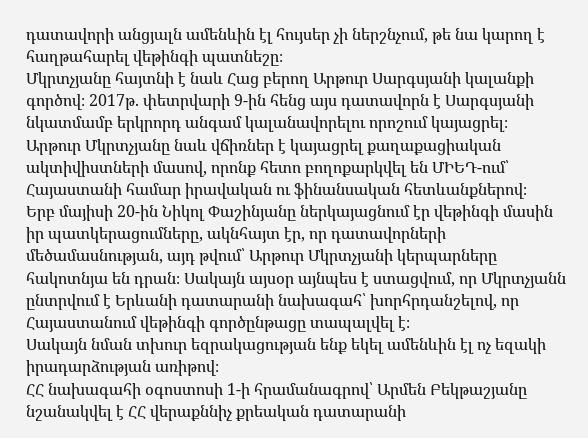դատավորի անցյալն ամենևին էլ հույսեր չի ներշնչում, թե նա կարող է հաղթահարել վեթինգի պատնեշը։
Մկրտչյանը հայտնի է նաև Հաց բերող Արթուր Սարգսյանի կալանքի գործով։ 2017թ. փետրվարի 9-ին հենց այս դատավորն է Սարգսյանի նկատմամբ երկրորդ անգամ կալանավորելու որոշում կայացրել։
Արթուր Մկրտչյանը նաև վճիռներ է կայացրել քաղաքացիական ակտիվիստների մասով, որոնք հետո բողոքարկվել են ՄԻԵԴ-ում՝ Հայաստանի համար իրավական ու ֆինանսական հետևանքներով։
Երբ մայիսի 20-ին Նիկոլ Փաշինյանը ներկայացնում էր վեթինգի մասին իր պատկերացումները, ակնհայտ էր, որ դատավորների մեծամասնության, այդ թվում՝ Արթուր Մկրտչյանի կերպարները հակոտնյա են դրան։ Սակայն այսօր այնպես է ստացվում, որ Մկրտչյանն ընտրվում է Երևանի դատարանի նախագահ՝ խորհրդանշելով, որ Հայաստանում վեթինգի գործընթացը տապալվել է։
Սակայն նման տխուր եզրակացության ենք եկել ամենևին էլ ոչ եզակի իրադարձության առիթով։
ՀՀ նախագահի օգոստոսի 1-ի հրամանագրով՝ Արմեն Բեկթաշյանը նշանակվել է ՀՀ վերաքննիչ քրեական դատարանի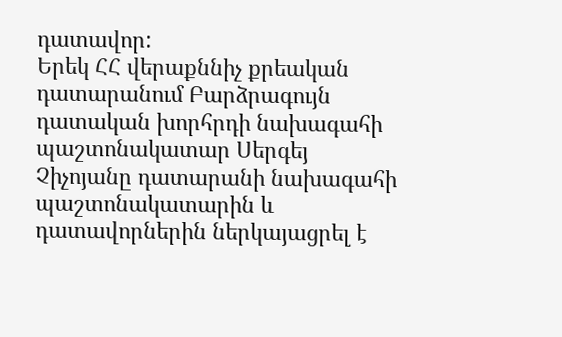դատավոր:
Երեկ ՀՀ վերաքննիչ քրեական դատարանում Բարձրագույն դատական խորհրդի նախագահի պաշտոնակատար Սերգեյ Չիչոյանը դատարանի նախագահի պաշտոնակատարին և դատավորներին ներկայացրել է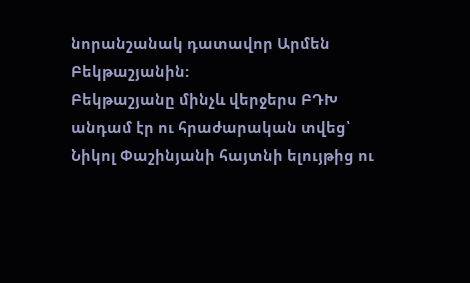նորանշանակ դատավոր Արմեն Բեկթաշյանին:
Բեկթաշյանը մինչև վերջերս ԲԴԽ անդամ էր ու հրաժարական տվեց՝ Նիկոլ Փաշինյանի հայտնի ելույթից ու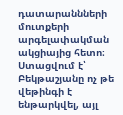դատարաննների մուտքերի արգելափակման ակցիայից հետո։ Ստացվում է՝ Բեկթաշյանը ոչ թե վեթինգի է ենթարկվել, այլ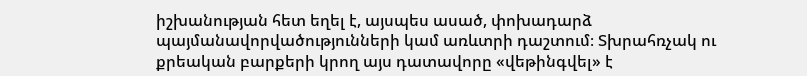իշխանության հետ եղել է, այսպես ասած, փոխադարձ պայմանավորվածությունների կամ առևտրի դաշտում։ Տխրահռչակ ու քրեական բարքերի կրող այս դատավորը «վեթինգվել» է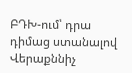ԲԴԽ-ում՝ դրա դիմաց ստանալով Վերաքննիչ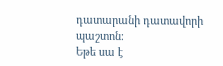դատարանի դատավորի պաշտոն։
Եթե սա է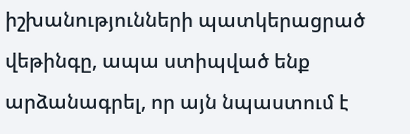իշխանությունների պատկերացրած վեթինգը, ապա ստիպված ենք արձանագրել, որ այն նպաստում է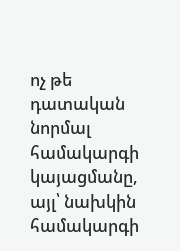ոչ թե դատական նորմալ համակարգի կայացմանը, այլ՝ նախկին համակարգի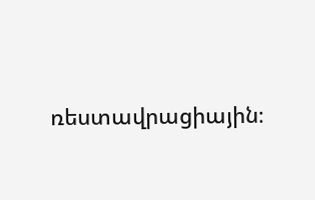ռեստավրացիային։